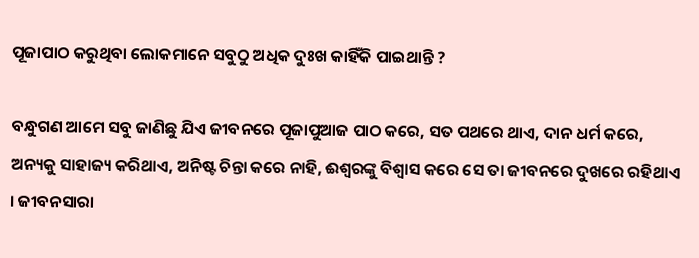ପୂଜାପାଠ କରୁଥିବା ଲୋକମାନେ ସବୁଠୁ ଅଧିକ ଦୁଃଖ କାହିଁକି ପାଇଥାନ୍ତି ?

ବନ୍ଧୁଗଣ ଆମେ ସବୁ ଜାଣିଛୁ ଯିଏ ଜୀବନରେ ପୂଜାପୁଆଜ ପାଠ କରେ, ସତ ପଥରେ ଥାଏ, ଦାନ ଧର୍ମ କରେ, ଅନ୍ୟକୁ ସାହାଜ୍ୟ କରିଥାଏ, ଅନିଷ୍ଟ ଚିନ୍ତା କରେ ନାହି, ଈଶ୍ଵରଙ୍କୁ ବିଶ୍ଵାସ କରେ ସେ ତା ଜୀବନରେ ଦୁଖରେ ରହିଥାଏ । ଜୀବନସାରା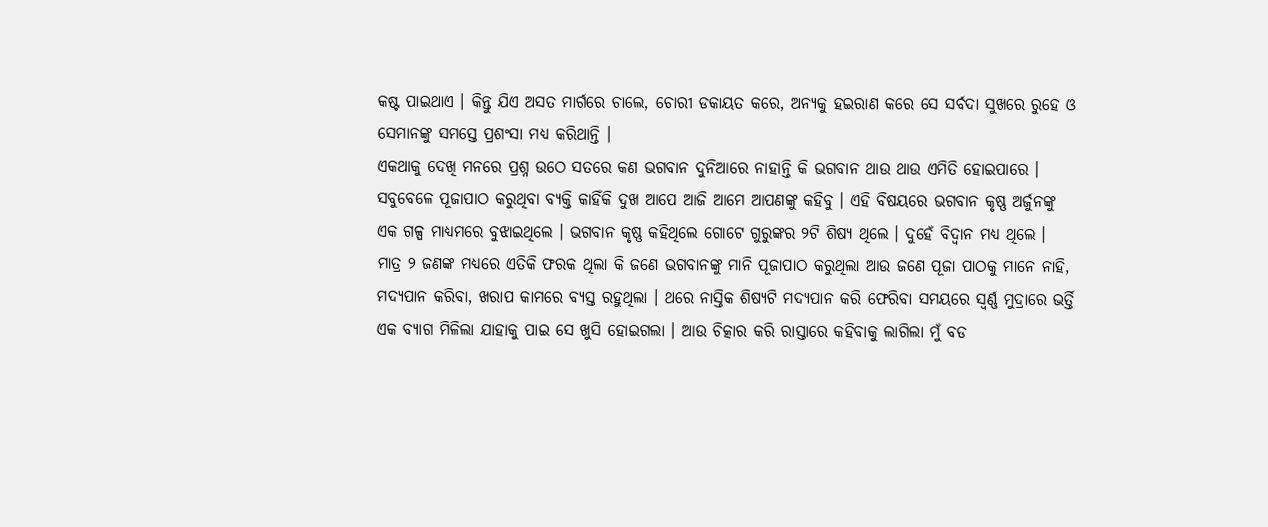କଷ୍ଟ ପାଇଥାଏ । କିନ୍ତୁ ଯିଏ ଅସତ ମାର୍ଗରେ ଚାଲେ, ଚୋରୀ ଡକାୟତ କରେ, ଅନ୍ୟକୁ ହଇରାଣ କରେ ସେ ସର୍ବଦା ସୁଖରେ ରୁହେ ଓ ସେମାନଙ୍କୁ ସମସ୍ତେ ପ୍ରଶଂସା ମଧ୍ୟ କରିଥାନ୍ତି ।
ଏକଥାକୁ ଦେଖି ମନରେ ପ୍ରଶ୍ନ ଉଠେ ସତରେ କଣ ଭଗବାନ ଦୁନିଆରେ ନାହାନ୍ତି କି ଭଗବାନ ଥାଉ ଥାଉ ଏମିତି ହୋଇପାରେ । ସବୁବେଳେ ପୂଜାପାଠ କରୁଥିବା ବ୍ୟକ୍ତି କାହିଁକି ଦୁଖ ଆପେ ଆଜି ଆମେ ଆପଣଙ୍କୁ କହିବୁ । ଏହି ବିଷୟରେ ଭଗବାନ କୃଷ୍ଣ ଅର୍ଜୁନଙ୍କୁ ଏକ ଗଳ୍ପ ମାଧ୍ୟମରେ ବୁଝାଇଥିଲେ । ଭଗବାନ କୃଷ୍ଣ କହିଥିଲେ ଗୋଟେ ଗୁରୁଙ୍କର ୨ଟି ଶିଷ୍ୟ ଥିଲେ । ଦୁହେଁ ବିଦ୍ଵାନ ମଧ୍ୟ ଥିଲେ ।
ମାତ୍ର ୨ ଜଣଙ୍କ ମଧ୍ୟରେ ଏତିକି ଫରକ ଥିଲା କି ଜଣେ ଭଗବାନଙ୍କୁ ମାନି ପୂଜାପାଠ କରୁଥିଲା ଆଉ ଜଣେ ପୂଜା ପାଠକୁ ମାନେ ନାହି, ମଦ୍ୟପାନ କରିବା, ଖରାପ କାମରେ ବ୍ୟସ୍ତ ରହୁଥିଲା । ଥରେ ନାସ୍ତିକ ଶିଷ୍ୟଟି ମଦ୍ୟପାନ କରି ଫେରିବା ସମୟରେ ସ୍ଵର୍ଣ୍ଣ ମୁଦ୍ରାରେ ଭର୍ତ୍ତି ଏକ ବ୍ୟାଗ ମିଳିଲା ଯାହାକୁ ପାଇ ସେ ଖୁସି ହୋଇଗଲା । ଆଉ ଚିତ୍କାର କରି ରାସ୍ତାରେ କହିବାକୁ ଲାଗିଲା ମୁଁ ବଡ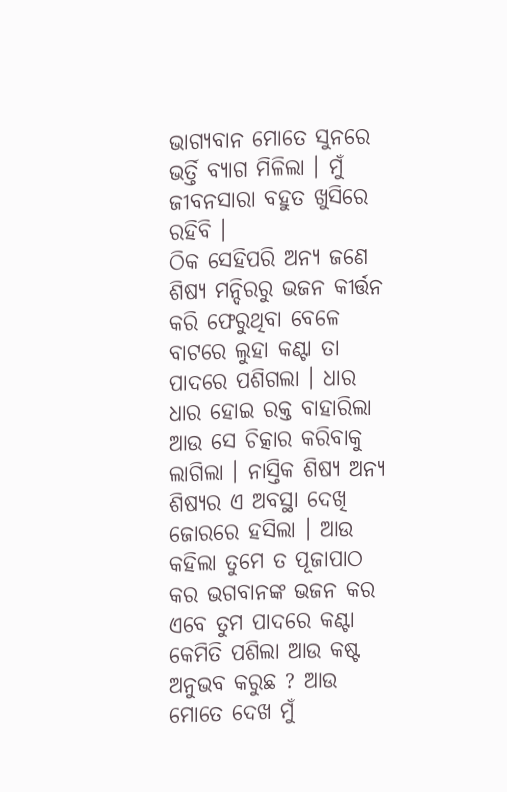ଭାଗ୍ଯବାନ ମୋତେ ସୁନରେ ଭର୍ତ୍ତି ବ୍ଯାଗ ମିଳିଲା । ମୁଁ ଜୀବନସାରା ବହୁତ ଖୁସିରେ ରହିବି ।
ଠିକ ସେହିପରି ଅନ୍ୟ ଜଣେ ଶିଷ୍ୟ ମନ୍ଦିରରୁ ଭଜନ କୀର୍ତ୍ତନ କରି ଫେରୁଥିବା ବେଳେ ବାଟରେ ଲୁହା କଣ୍ଟା ତା ପାଦରେ ପଶିଗଲା । ଧାର ଧାର ହୋଇ ରକ୍ତ ବାହାରିଲା ଆଉ ସେ ଚିତ୍କାର କରିବାକୁ ଲାଗିଲା । ନାସ୍ତିକ ଶିଷ୍ୟ ଅନ୍ୟ ଶିଷ୍ୟର ଏ ଅବସ୍ଥା ଦେଖି ଜୋରରେ ହସିଲା । ଆଉ କହିଲା ତୁମେ ତ ପୂଜାପାଠ କର ଭଗବାନଙ୍କ ଭଜନ କର ଏବେ ତୁମ ପାଦରେ କଣ୍ଟା କେମିତି ପଶିଲା ଆଉ କଷ୍ଟ ଅନୁଭବ କରୁଛ ? ଆଉ ମୋତେ ଦେଖ ମୁଁ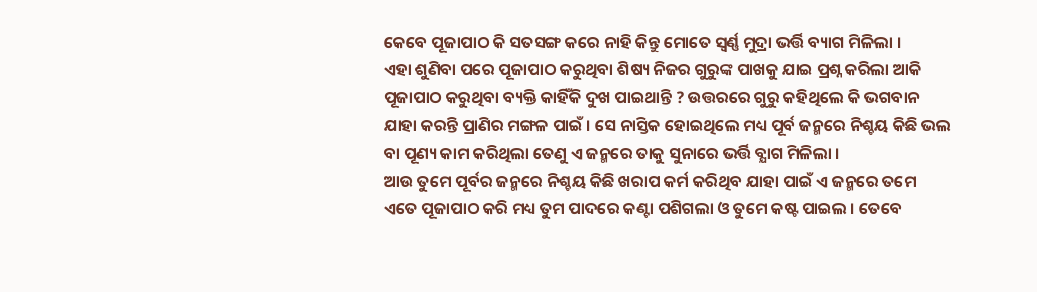କେବେ ପୂଜାପାଠ କି ସତସଙ୍ଗ କରେ ନାହି କିନ୍ତୁ ମୋତେ ସ୍ଵର୍ଣ୍ଣ ମୁଦ୍ରା ଭର୍ତ୍ତି ବ୍ୟାଗ ମିଳିଲା ।
ଏହା ଶୁଣିବା ପରେ ପୂଜାପାଠ କରୁଥିବା ଶିଷ୍ୟ ନିଜର ଗୁରୁଙ୍କ ପାଖକୁ ଯାଇ ପ୍ରଶ୍ନ କରିଲା ଆକି ପୂଜାପାଠ କରୁଥିବା ବ୍ୟକ୍ତି କାହିଁକି ଦୁଖ ପାଇଥାନ୍ତି ? ଉତ୍ତରରେ ଗୁରୁ କହିଥିଲେ କି ଭଗବାନ ଯାହା କରନ୍ତି ପ୍ରାଣିର ମଙ୍ଗଳ ପାଇଁ । ସେ ନାସ୍ତିକ ହୋଇଥିଲେ ମଧ୍ୟ ପୂର୍ବ ଜନ୍ମରେ ନିଶ୍ଚୟ କିଛି ଭଲ ବା ପୂଣ୍ୟ କାମ କରିଥିଲା ତେଣୁ ଏ ଜନ୍ମରେ ତାକୁ ସୁନାରେ ଭର୍ତ୍ତି ବ୍ଯାଗ ମିଳିଲା ।
ଆଉ ତୁମେ ପୂର୍ବର ଜନ୍ମରେ ନିଶ୍ଚୟ କିଛି ଖରାପ କର୍ମ କରିଥିବ ଯାହା ପାଇଁ ଏ ଜନ୍ମରେ ତମେ ଏତେ ପୂଜାପାଠ କରି ମଧ୍ୟ ତୁମ ପାଦରେ କଣ୍ଟା ପଶିଗଲା ଓ ତୁମେ କଷ୍ଟ ପାଇଲ । ତେବେ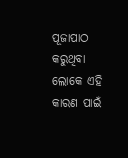ପୂଜାପାଠ କରୁଥିବା ଲୋକେ ଏହି କାରଣ ପାଇଁ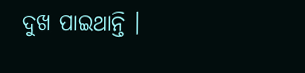ଦୁଖ ପାଇଥାନ୍ତି ।